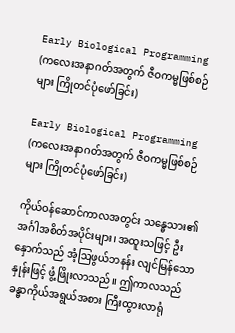Early Biological Programming (ကလေးအနာဂတ်အတွက် ဇီဝကမ္မဖြစ်စဉ်များ ကြိုတင်ပုံဖော်ခြင်း)

Early Biological Programming (ကလေးအနာဂတ်အတွက် ဇီဝကမ္မဖြစ်စဉ်များ ကြိုတင်ပုံဖော်ခြင်း)

ကိုယ်ဝန်ဆောင်ကာလအတွင်း သန္ဓေသား၏ အင်္ဂါအစိတ်အပိုင်းများ၊ အထူးသဖြင့် ဦးနှောက်သည် အံ့ဩဖွယ်ဘနန်း လျင်မြန်သောနှုန်းဖြင့် ဖွံ့ဖြိုးလာသည်။ ဤကာလသည် ခန္ဓာကိုယ်အရွယ်အစား ကြီးထွားလာရုံ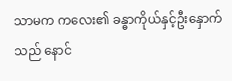သာမက ကလေး၏ ခန္ဓာကိုယ်နှင့်ဦးနှောက်သည် နောင်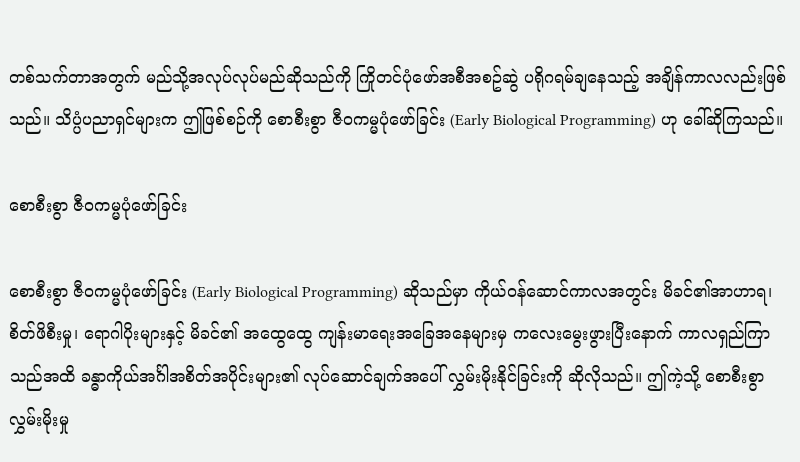တစ်သက်တာအတွက် မည်သို့အလုပ်လုပ်မည်ဆိုသည်ကို ကြိုတင်ပုံဖော်အစီအစဥ်ဆွဲ ပရိုဂရမ်ချနေသည့် အချိန်ကာလလည်းဖြစ်သည်။ သိပ္ပံပညာရှင်များက ဤဖြစ်စဉ်ကို စောစီးစွာ ဇီဝကမ္မပုံဖော်ခြင်း (Early Biological Programming) ဟု ခေါ်ဆိုကြသည်။

စောစီးစွာ ဇီဝကမ္မပုံဖော်ခြင်း

စောစီးစွာ ဇီဝကမ္မပုံဖော်ခြင်း (Early Biological Programming) ဆိုသည်မှာ ကိုယ်ဝန်ဆောင်ကာလအတွင်း မိခင်၏အာဟာရ၊ စိတ်ဖိစီးမှု၊ ရောဂါပိုးများနှင့် မိခင်၏ အထွေထွေ ကျန်းမာရေးအခြေအနေများမှ ကလေးမွေးဖွားပြီးနောက် ကာလရှည်ကြာသည်အထိ ခန္ဓာကိုယ်အင်္ဂါအစိတ်အပိုင်းများ၏ လုပ်ဆောင်ချက်အပေါ် လွှမ်းမိုးနိုင်ခြင်းကို ဆိုလိုသည်။ ဤကဲ့သို့ စောစီးစွာ လွှမ်းမိုးမှု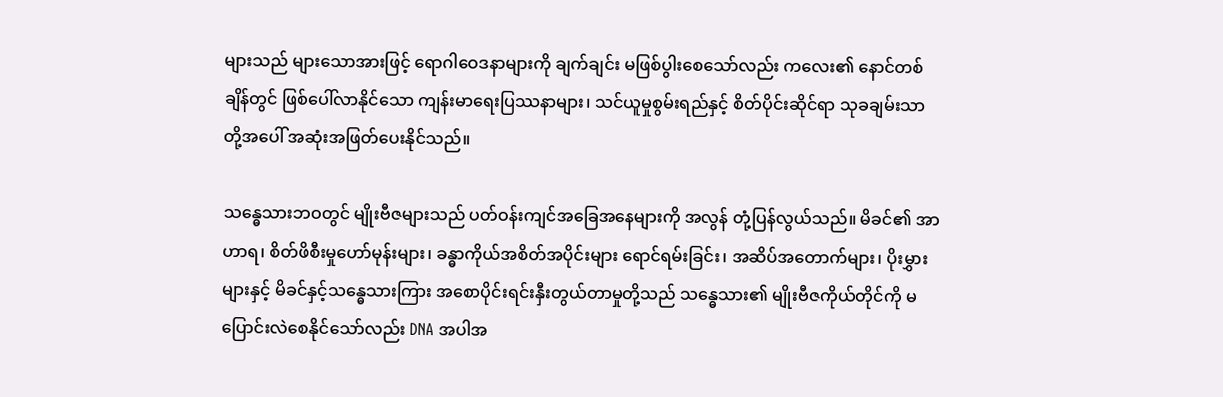များသည် များသောအားဖြင့် ရောဂါဝေဒနာများကို ချက်ချင်း မဖြစ်ပွါးစေသော်လည်း ကလေး၏ နောင်တစ်ချိန်တွင် ဖြစ်ပေါ်လာနိုင်သော ကျန်းမာရေးပြဿနာများ၊ သင်ယူမှုစွမ်းရည်နှင့် စိတ်ပိုင်းဆိုင်ရာ သုခချမ်းသာတို့အပေါ် အဆုံးအဖြတ်ပေးနိုင်သည်။

သန္ဓေသားဘဝတွင် မျိုးဗီဇများသည် ပတ်ဝန်းကျင်အခြေအနေများကို အလွန် တုံ့ပြန်လွယ်သည်။ မိခင်၏ အာဟာရ၊ စိတ်ဖိစီးမှုဟော်မုန်းများ၊ ခန္ဓာကိုယ်အစိတ်အပိုင်းများ ရောင်ရမ်းခြင်း၊ အဆိပ်အတောက်များ၊ ပိုးမွှားများနှင့် မိခင်နှင့်သန္ဓေသားကြား အစောပိုင်းရင်းနှီးတွယ်တာမှုတို့သည် သန္ဓေသား၏ မျိုးဗီဇကိုယ်တိုင်ကို မပြောင်းလဲစေနိုင်သော်လည်း DNA အပါအ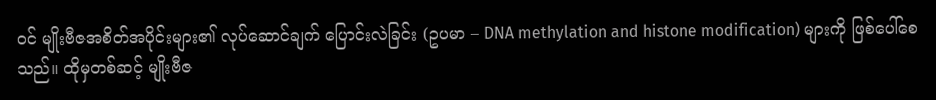ဝင် မျိုးဗီဇအစိတ်အပိုင်းများ၏ လုပ်ဆောင်ချက် ပြောင်းလဲခြင်း (ဥပမာ – DNA methylation and histone modification) များကို ဖြစ်ပေါ်စေသည်။ ထိုမှတစ်ဆင့် မျိုးဗီဇ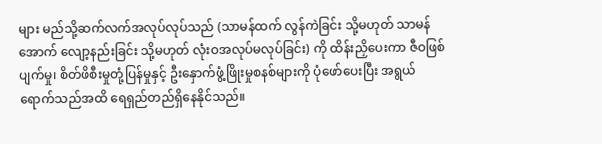များ မည်သို့ဆက်လက်အလုပ်လုပ်သည် (သာမန်ထက် လွန်ကဲခြင်း သို့မဟုတ် သာမန်အောက် လျော့နည်းခြင်း သို့မဟုတ် လုံးဝအလုပ်မလုပ်ခြင်း) ကို ထိန်းညှိပေးကာ ဇီဝဖြစ်ပျက်မှု၊ စိတ်ဖိစီးမှုတုံ့ပြန်မှုနှင့် ဦးနှောက်ဖွံ့ဖြိုးမှုစနစ်များကို ပုံဖော်ပေးပြီး အရွယ်ရောက်သည်အထိ ရေရှည်တည်ရှိနေနိုင်သည်။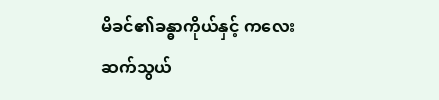မိခင်၏ခန္ဓာကိုယ်နှင့် ကလေး ဆက်သွယ်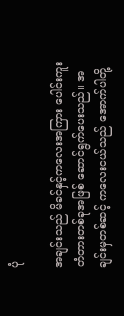ပုံ

အချင်းသည် မိခင်နှင့်ကလေးအကြား ပေါင်းကူးတံတားတစ်ခုအဖြစ် ဆောင်ရွက်ပေးသည်။ အချင်းမှတစ်ဆင့် ကလေးငယ်သည် အောက်ပါတို့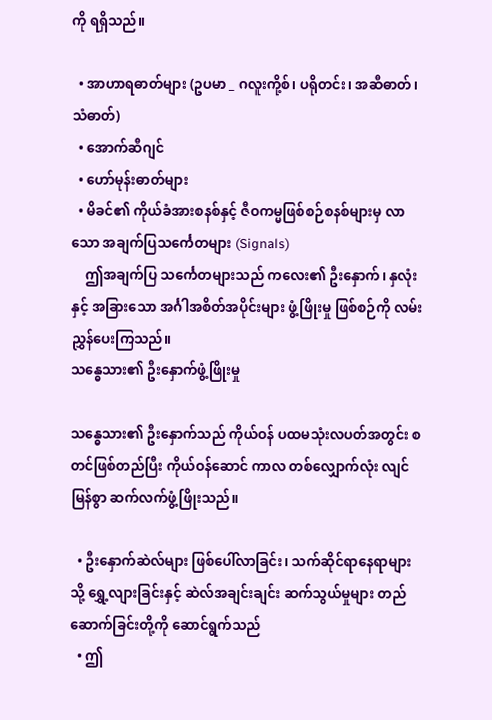ကို ရရှိသည်။

  • အာဟာရဓာတ်များ (ဥပမာ _ ဂလူးကို့စ်၊ ပရိုတင်း၊ အဆီဓာတ်၊ သံဓာတ်)
  • အောက်ဆီဂျင်
  • ဟော်မုန်းဓာတ်များ
  • မိခင်၏ ကိုယ်ခံအားစနစ်နှင့် ဇီဝကမ္မဖြစ်စဉ်စနစ်များမှ လာသော အချက်ပြသင်္ကေတများ (Signals)
    ဤအချက်ပြ သင်္ကေတများသည် ကလေး၏ ဦးနှောက်၊ နှလုံးနှင့် အခြားသော အင်္ဂါအစိတ်အပိုင်းများ ဖွံ့ဖြိုးမှု ဖြစ်စဉ်ကို လမ်းညွှန်ပေးကြသည်။
သန္ဓေသား၏ ဦးနှောက်ဖွံ့ဖြိုးမှု

သန္ဓေသား၏ ဦးနှောက်သည် ကိုယ်ဝန် ပထမသုံးလပတ်အတွင်း စတင်ဖြစ်တည်ပြီး ကိုယ်ဝန်ဆောင် ကာလ တစ်လျှောက်လုံး လျင်မြန်စွာ ဆက်လက်ဖွံ့ဖြိုးသည်။

  • ဦးနှောက်ဆဲလ်များ ဖြစ်ပေါ်လာခြင်း၊ သက်ဆိုင်ရာနေရာများသို့ ရွှေ့လျားခြင်းနှင့် ဆဲလ်အချင်းချင်း ဆက်သွယ်မှုများ တည်ဆောက်ခြင်းတို့ကို ဆောင်ရွက်သည်
  • ဤ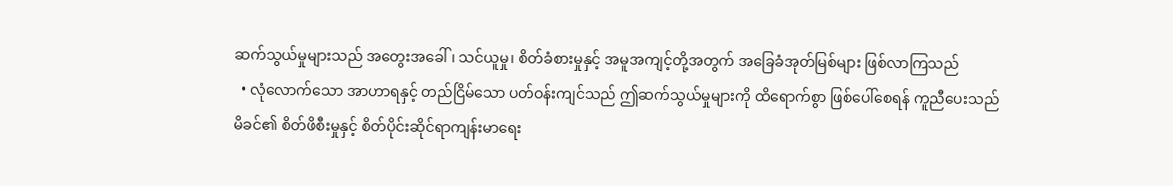ဆက်သွယ်မှုများသည် အတွေးအခေါ်၊ သင်ယူမှု၊ စိတ်ခံစားမှုနှင့် အမူအကျင့်တို့အတွက် အခြေခံအုတ်မြစ်များ ဖြစ်လာကြသည်
  • လုံလောက်သော အာဟာရနှင့် တည်ငြိမ်သော ပတ်ဝန်းကျင်သည် ဤဆက်သွယ်မှုများကို ထိရောက်စွာ ဖြစ်ပေါ်စေရန် ကူညီပေးသည်
မိခင်၏ စိတ်ဖိစီးမှုနှင့် စိတ်ပိုင်းဆိုင်ရာကျန်းမာရေး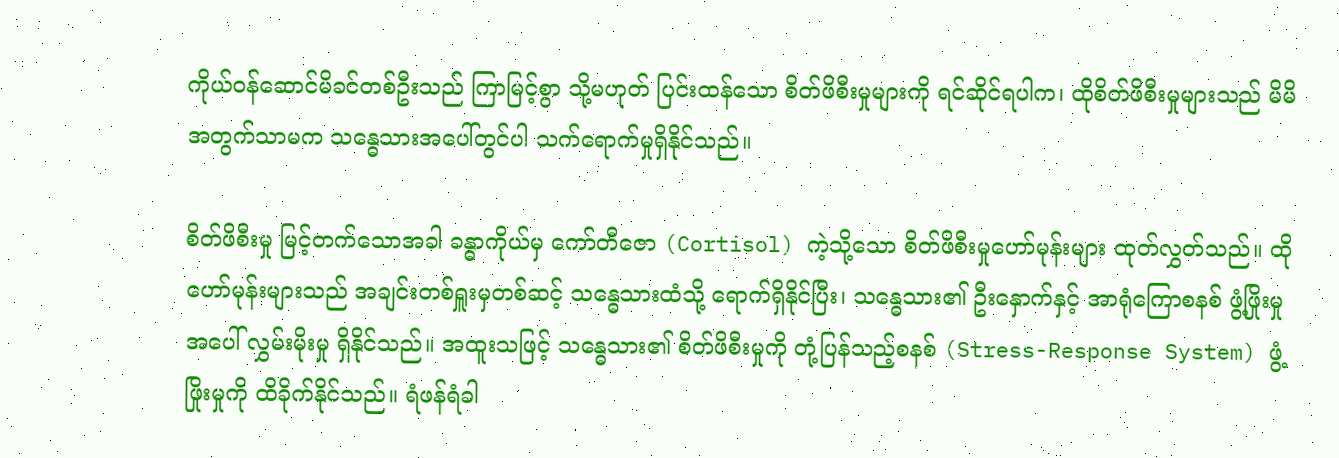ကိုယ်ဝန်ဆောင်မိခင်တစ်ဦးသည် ကြာမြင့်စွာ သို့မဟုတ် ပြင်းထန်သော စိတ်ဖိစီးမှုများကို ရင်ဆိုင်ရပါက၊ ထိုစိတ်ဖိစီးမှုများသည် မိမိအတွက်သာမက သန္ဓေသားအပေါ်တွင်ပါ သက်ရောက်မှုရှိနိုင်သည်။

စိတ်ဖိစီးမှု မြင့်တက်သောအခါ ခန္ဓာကိုယ်မှ ကော်တီဇော (Cortisol) ကဲ့သို့သော စိတ်ဖိစီးမှုဟော်မုန်းများ ထုတ်လွှတ်သည်။ ထိုဟော်မုန်းများသည် အချင်းတစ်ရှူးမှတစ်ဆင့် သန္ဓေသားထံသို့ ရောက်ရှိနိုင်ပြီး၊ သန္ဓေသား၏ ဦးနှောက်နှင့် အာရုံကြောစနစ် ဖွံ့ဖြိုးမှုအပေါ် လွှမ်းမိုးမှု ရှိနိုင်သည်။ အထူးသဖြင့် သန္ဓေသား၏ စိတ်ဖိစီးမှုကို တုံ့ပြန်သည့်စနစ် (Stress-Response System) ဖွံ့ဖြိုးမှုကို ထိခိုက်နိုင်သည်။ ရံဖန်ရံခါ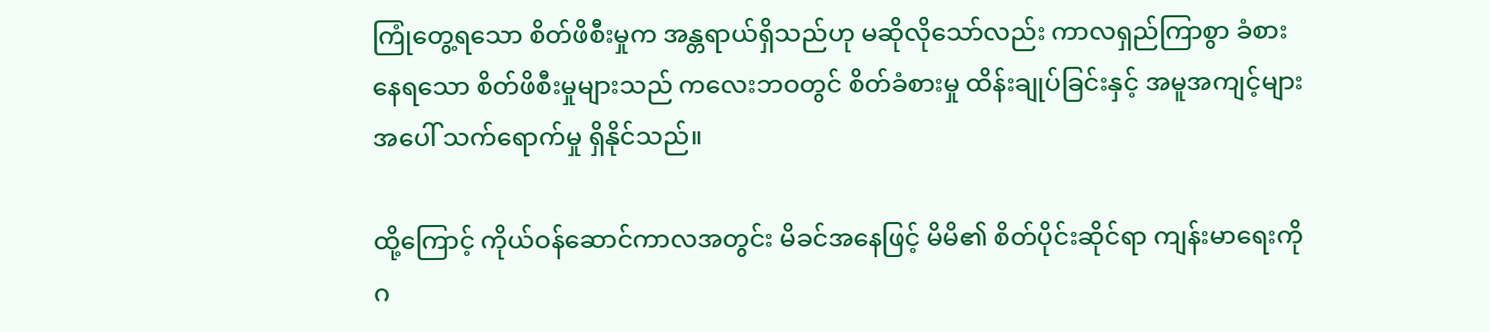ကြုံတွေ့ရသော စိတ်ဖိစီးမှုက အန္တရာယ်ရှိသည်ဟု မဆိုလိုသော်လည်း ကာလရှည်ကြာစွာ ခံစားနေရသော စိတ်ဖိစီးမှုများသည် ကလေးဘဝတွင် စိတ်ခံစားမှု ထိန်းချုပ်ခြင်းနှင့် အမူအကျင့်များ အပေါ် သက်ရောက်မှု ရှိနိုင်သည်။

ထို့ကြောင့် ကိုယ်ဝန်ဆောင်ကာလအတွင်း မိခင်အနေဖြင့် မိမိ၏ စိတ်ပိုင်းဆိုင်ရာ ကျန်းမာရေးကို ဂ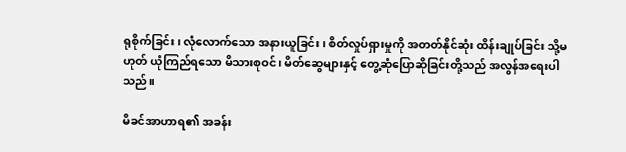ရုစိုက်ခြင်း၊ လုံလောက်သော အနားယူခြင်း၊ စိတ်လှုပ်ရှားမှုကို အတတ်နိုင်ဆုံး ထိန်းချုပ်ခြင်း သို့မဟုတ် ယုံကြည်ရသော မိသားစုဝင်၊ မိတ်ဆွေများနှင့် တွေ့ဆုံပြောဆိုခြင်းတို့သည် အလွန်အရေးပါသည်။

မိခင်အာဟာရ၏ အခန်း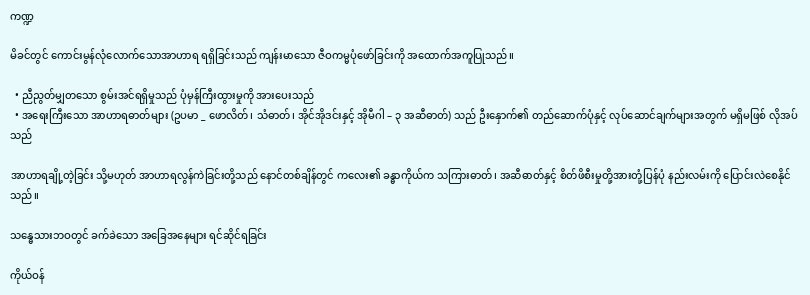ကဏ္ဍ

မိခင်တွင် ကောင်းမွန်လုံလောက်သောအာဟာရ ရရှိခြင်းသည် ကျန်းမာသော ဇီဝကမ္မပုံဖော်ခြင်းကို အထောက်အကူပြုသည်။

  • ညီညွတ်မျှတသော စွမ်းအင်ရရှိမှုသည် ပုံမှန်ကြီးထွားမှုကို အားပေးသည်
  • အရေးကြီးသော အာဟာရဓာတ်များ (ဥပမာ _ ဖောလိတ်၊ သံဓာတ်၊ အိုင်အိုဒင်းနှင့် အိုမီဂါ – ၃ အဆီဓာတ်) သည် ဦးနှောက်၏ တည်ဆောက်ပုံနှင့် လုပ်ဆောင်ချက်များအတွက် မရှိမဖြစ် လိုအပ်သည်

အာဟာရချို့တဲ့ခြင်း သို့မဟုတ် အာဟာရလွန်ကဲခြင်းတို့သည် နောင်တစ်ချိန်တွင် ကလေး၏ ခန္ဓာကိုယ်က သကြားဓာတ်၊ အဆီဓာတ်နှင့် စိတ်ဖိစီးမှုတို့အားတုံ့ပြန်ပုံ နည်းလမ်းကို ပြောင်းလဲစေနိုင်သည်။

သန္ဓေသားဘဝတွင် ခက်ခဲသော အခြေအနေများ ရင်ဆိုင်ရခြင်း

ကိုယ်ဝန်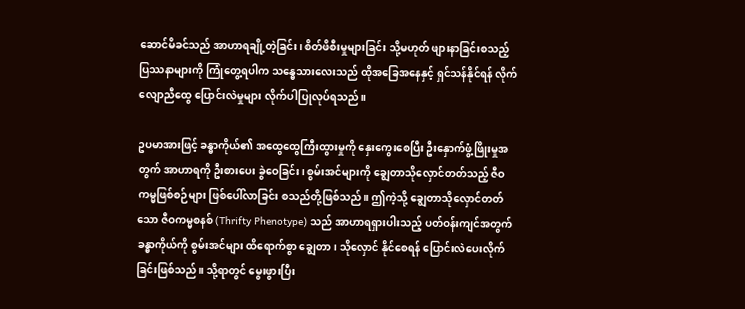ဆောင်မိခင်သည် အာဟာရချို့တဲ့ခြင်း၊ စိတ်ဖိစီးမှုများခြင်း သို့မဟုတ် ဖျားနာခြင်းစသည့် ပြဿနာများကို ကြုံတွေ့ရပါက သန္ဓေသားလေးသည် ထိုအခြေအနေနှင့် ရှင်သန်နိုင်ရန် လိုက်လျောညီထွေ ပြောင်းလဲမှုများ လိုက်ပါပြုလုပ်ရသည်။

ဥပမာအားဖြင့် ခန္ဓာကိုယ်၏ အထွေထွေကြီးထွားမှုကို နှေးကွေးစေပြီး ဦးနှောက်ဖွံ့ဖြိုးမှုအတွက် အာဟာရကို ဦးစားပေး ခွဲဝေခြင်း၊ စွမ်းအင်များကို ချွေတာသိုလှောင်တတ်သည့် ဇီဝကမ္မဖြစ်စဉ်များ ဖြစ်ပေါ်လာခြင်း စသည်တို့ဖြစ်သည်။ ဤကဲ့သို့ ချွေတာသိုလှောင်တတ်သော ဇီဝကမ္မစနစ် (Thrifty Phenotype) သည် အာဟာရရှားပါးသည့် ပတ်ဝန်းကျင်အတွက် ခန္ဓာကိုယ်ကို စွမ်းအင်များ ထိရောက်စွာ ချွေတာ၊ သိုလှောင် နိုင်စေရန် ပြောင်းလဲပေးလိုက်ခြင်းဖြစ်သည်။ သို့ရာတွင် မွေးဖွားပြီး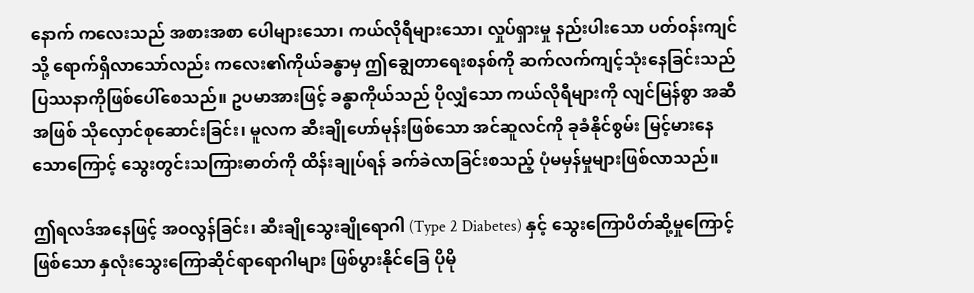နောက် ကလေးသည် အစားအစာ ပေါများသော၊ ကယ်လိုရီများသော၊ လှုပ်ရှားမှု နည်းပါးသော ပတ်ဝန်းကျင်သို့ ရောက်ရှိလာသော်လည်း ကလေး၏ကိုယ်ခန္ဓာမှ ဤချွေတာရေးစနစ်ကို ဆက်လက်ကျင့်သုံးနေခြင်းသည် ပြဿနာကိုဖြစ်ပေါ်စေသည်။ ဥပမာအားဖြင့် ခန္ဓာကိုယ်သည် ပိုလျှံသော ကယ်လိုရီများကို လျင်မြန်စွာ အဆီအဖြစ် သိုလှောင်စုဆောင်းခြင်း၊ မူလက ဆီးချိုဟော်မုန်းဖြစ်သော အင်ဆူလင်ကို ခုခံနိုင်စွမ်း မြင့်မားနေသောကြောင့် သွေးတွင်းသကြားဓာတ်ကို ထိန်းချုပ်ရန် ခက်ခဲလာခြင်းစသည့် ပုံမမှန်မှုများဖြစ်လာသည်။

ဤရလဒ်အနေဖြင့် အဝလွန်ခြင်း၊ ဆီးချိုသွေးချိုရောဂါ (Type 2 Diabetes) နှင့် သွေးကြောပိတ်ဆို့မှုကြောင့် ဖြစ်သော နှလုံးသွေးကြောဆိုင်ရာရောဂါများ ဖြစ်ပွားနိုင်ခြေ ပိုမို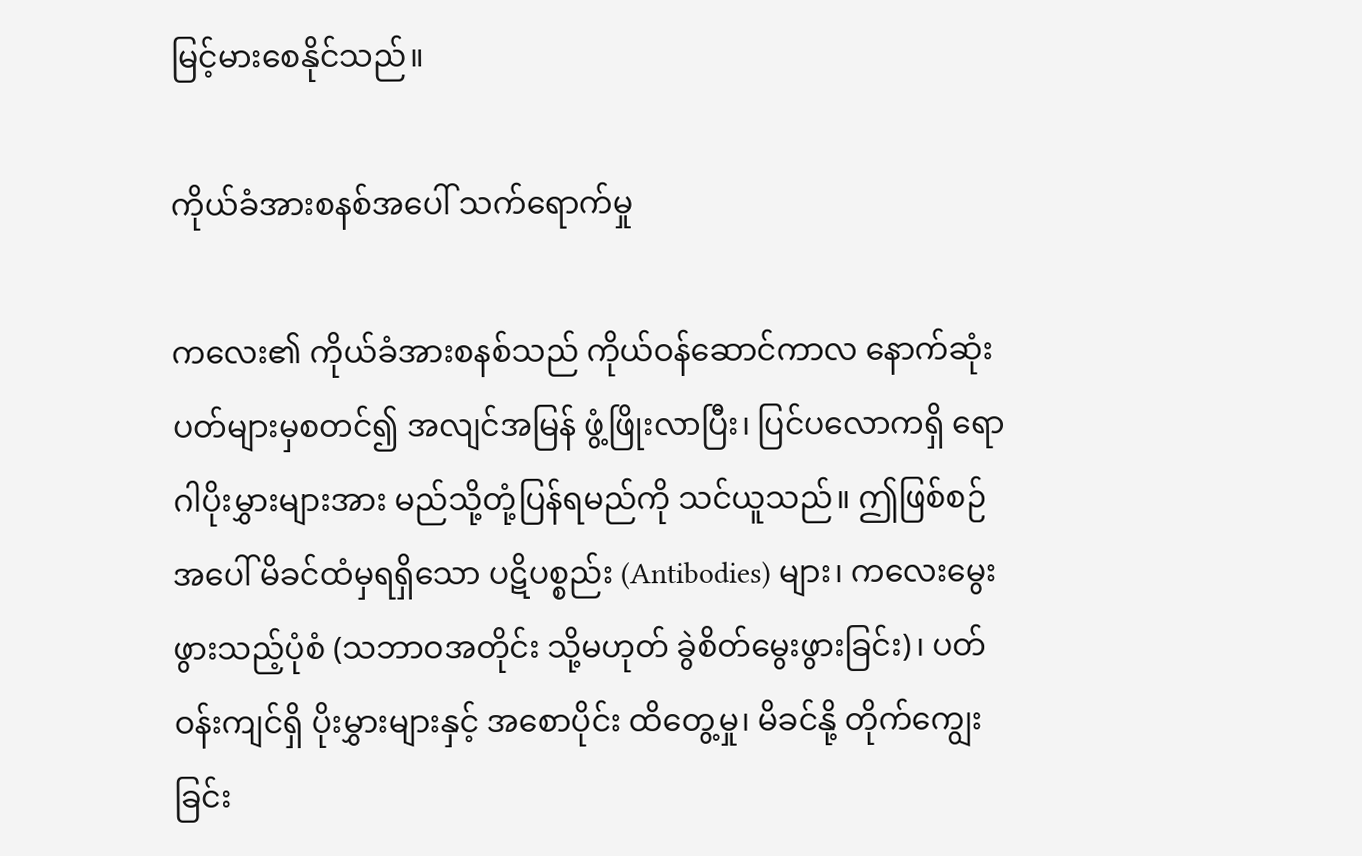မြင့်မားစေနိုင်သည်။

ကိုယ်ခံအားစနစ်အပေါ် သက်ရောက်မှု

ကလေး၏ ကိုယ်ခံအားစနစ်သည် ကိုယ်ဝန်ဆောင်ကာလ နောက်ဆုံးပတ်များမှစတင်၍ အလျင်အမြန် ဖွံ့ဖြိုးလာပြီး၊ ပြင်ပလောကရှိ ရောဂါပိုးမွှားများအား မည်သို့တုံ့ပြန်ရမည်ကို သင်ယူသည်။ ဤဖြစ်စဉ်အပေါ် မိခင်ထံမှရရှိသော ပဋိပစ္စည်း (Antibodies) များ၊ ကလေးမွေးဖွားသည့်ပုံစံ (သဘာဝအတိုင်း သို့မဟုတ် ခွဲစိတ်မွေးဖွားခြင်း)၊ ပတ်ဝန်းကျင်ရှိ ပိုးမွှားများနှင့် အစောပိုင်း ထိတွေ့မှု၊ မိခင်နို့ တိုက်ကျွေးခြင်း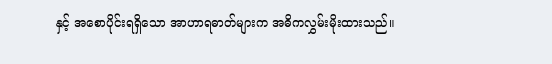နှင့် အစောပိုင်းရရှိသော အာဟာရဓာတ်များက အဓိကလွှမ်းမိုးထားသည်။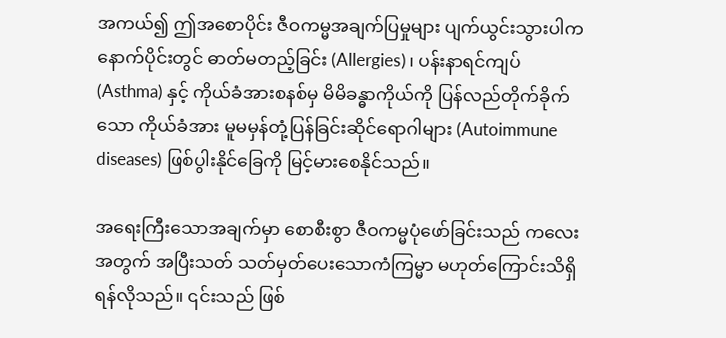အကယ်၍ ဤအစောပိုင်း ဇီဝကမ္မအချက်ပြမှုများ ပျက်ယွင်းသွားပါက နောက်ပိုင်းတွင် ဓာတ်မတည့်ခြင်း (Allergies)၊ ပန်းနာရင်ကျပ် (Asthma) နှင့် ကိုယ်ခံအားစနစ်မှ မိမိခန္ဓာကိုယ်ကို ပြန်လည်တိုက်ခိုက်သော ကိုယ်ခံအား မူမမှန်တုံ့ပြန်ခြင်းဆိုင်ရောဂါများ (Autoimmune diseases) ဖြစ်ပွါးနိုင်ခြေကို မြင့်မားစေနိုင်သည်။

အရေးကြီးသောအချက်မှာ စောစီးစွာ ဇီဝကမ္မပုံဖော်ခြင်းသည် ကလေးအတွက် အပြီးသတ် သတ်မှတ်ပေးသောကံကြမ္မာ မဟုတ်ကြောင်းသိရှိရန်လိုသည်။ ၎င်းသည် ဖြစ်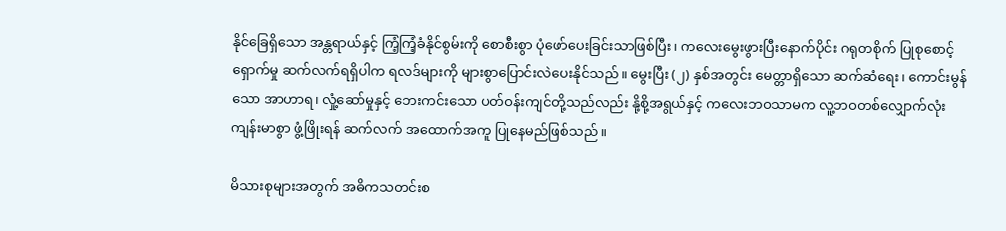နိုင်ခြေရှိသော အန္တရာယ်နှင့် ကြံ့ကြံ့ခံနိုင်စွမ်းကို စောစီးစွာ ပုံဖော်ပေးခြင်းသာဖြစ်ပြီး၊ ကလေးမွေးဖွားပြီးနောက်ပိုင်း ဂရုတစိုက် ပြုစုစောင့်ရှောက်မှု ဆက်လက်ရရှိပါက ရလဒ်များကို များစွာပြောင်းလဲပေးနိုင်သည်။ မွေးပြီး (၂) နှစ်အတွင်း မေတ္တာရှိသော ဆက်ဆံရေး၊ ကောင်းမွန်သော အာဟာရ၊ လှုံ့ဆော်မှုနှင့် ဘေးကင်းသော ပတ်ဝန်းကျင်တို့သည်လည်း နို့စို့အရွယ်နှင့် ကလေးဘဝသာမက လူ့ဘဝတစ်လျှောက်လုံး ကျန်းမာစွာ ဖွံ့ဖြိုးရန် ဆက်လက် အထောက်အကူ ပြုနေမည်ဖြစ်သည်။

မိသားစုများအတွက် အဓိကသတင်းစ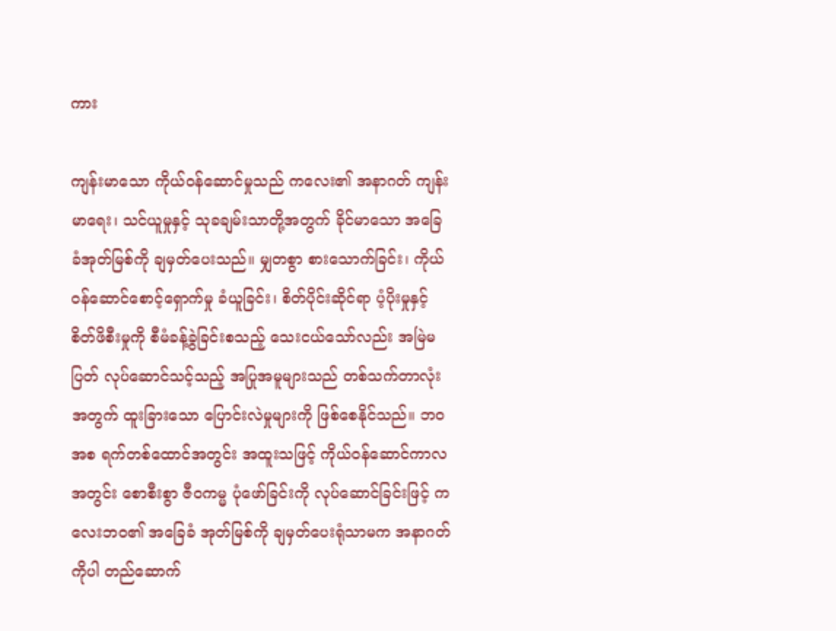ကား

ကျန်းမာသော ကိုယ်ဝန်ဆောင်မှုသည် ကလေး၏ အနာဂတ် ကျန်းမာရေး၊ သင်ယူမှုနှင့် သုခချမ်းသာတို့အတွက် ခိုင်မာသော အခြေခံအုတ်မြစ်ကို ချမှတ်ပေးသည်။ မျှတစွာ စားသောက်ခြင်း၊ ကိုယ်ဝန်ဆောင်စောင့်ရှောက်မှု ခံယူခြင်း၊ စိတ်ပိုင်းဆိုင်ရာ ပံ့ပိုးမှုနှင့် စိတ်ဖိစီးမှုကို စီမံခန့်ခွဲခြင်းစသည့် သေးငယ်သော်လည်း အမြဲမပြတ် လုပ်ဆောင်သင့်သည့် အပြုအမူများသည် တစ်သက်တာလုံးအတွက် ထူးခြားသော ပြောင်းလဲမှုများကို ဖြစ်စေနိုင်သည်။ ဘဝအစ ရက်တစ်ထောင်အတွင်း အထူးသဖြင့် ကိုယ်ဝန်ဆောင်ကာလအတွင်း စောစီးစွာ ဇီဝကမ္မ ပုံဖော်ခြင်းကို လုပ်ဆောင်ခြင်းဖြင့် ကလေးဘဝ၏ အခြေခံ အုတ်မြစ်ကို ချမှတ်ပေးရုံသာမက အနာဂတ်ကိုပါ တည်ဆောက်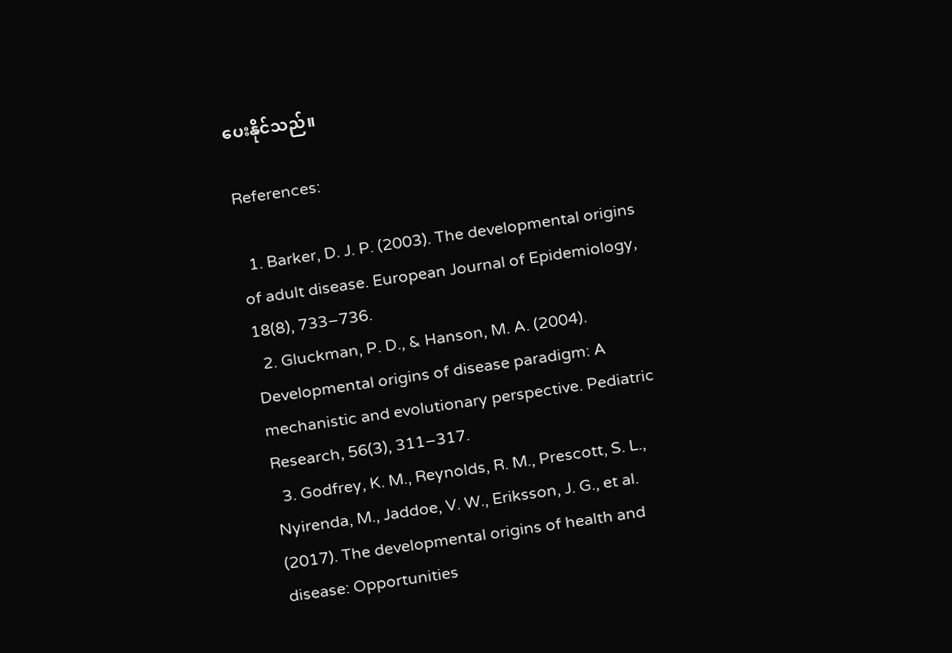ပေးနိုင်သည်။

References:

  1. Barker, D. J. P. (2003). The developmental origins of adult disease. European Journal of Epidemiology, 18(8), 733–736.
  2. Gluckman, P. D., & Hanson, M. A. (2004). Developmental origins of disease paradigm: A mechanistic and evolutionary perspective. Pediatric Research, 56(3), 311–317.
  3. Godfrey, K. M., Reynolds, R. M., Prescott, S. L., Nyirenda, M., Jaddoe, V. W., Eriksson, J. G., et al. (2017). The developmental origins of health and disease: Opportunities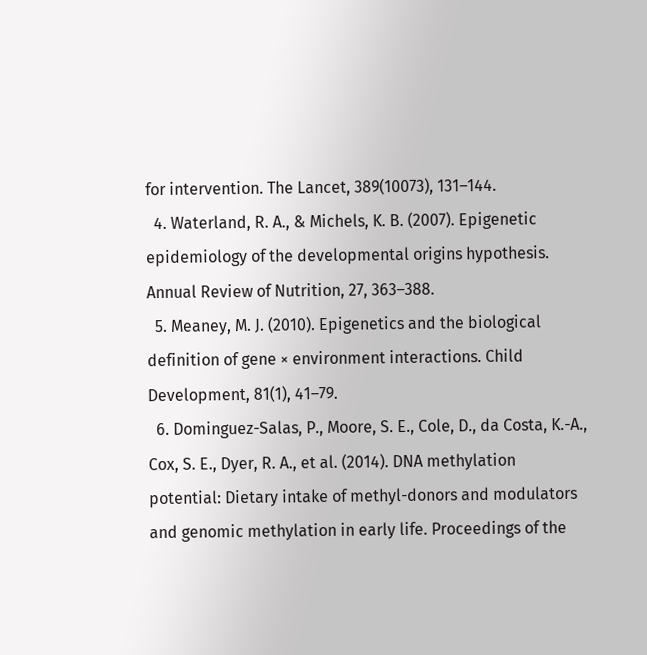for intervention. The Lancet, 389(10073), 131–144.
  4. Waterland, R. A., & Michels, K. B. (2007). Epigenetic epidemiology of the developmental origins hypothesis. Annual Review of Nutrition, 27, 363–388.
  5. Meaney, M. J. (2010). Epigenetics and the biological definition of gene × environment interactions. Child Development, 81(1), 41–79.
  6. Dominguez-Salas, P., Moore, S. E., Cole, D., da Costa, K.-A., Cox, S. E., Dyer, R. A., et al. (2014). DNA methylation potential: Dietary intake of methyl-donors and modulators and genomic methylation in early life. Proceedings of the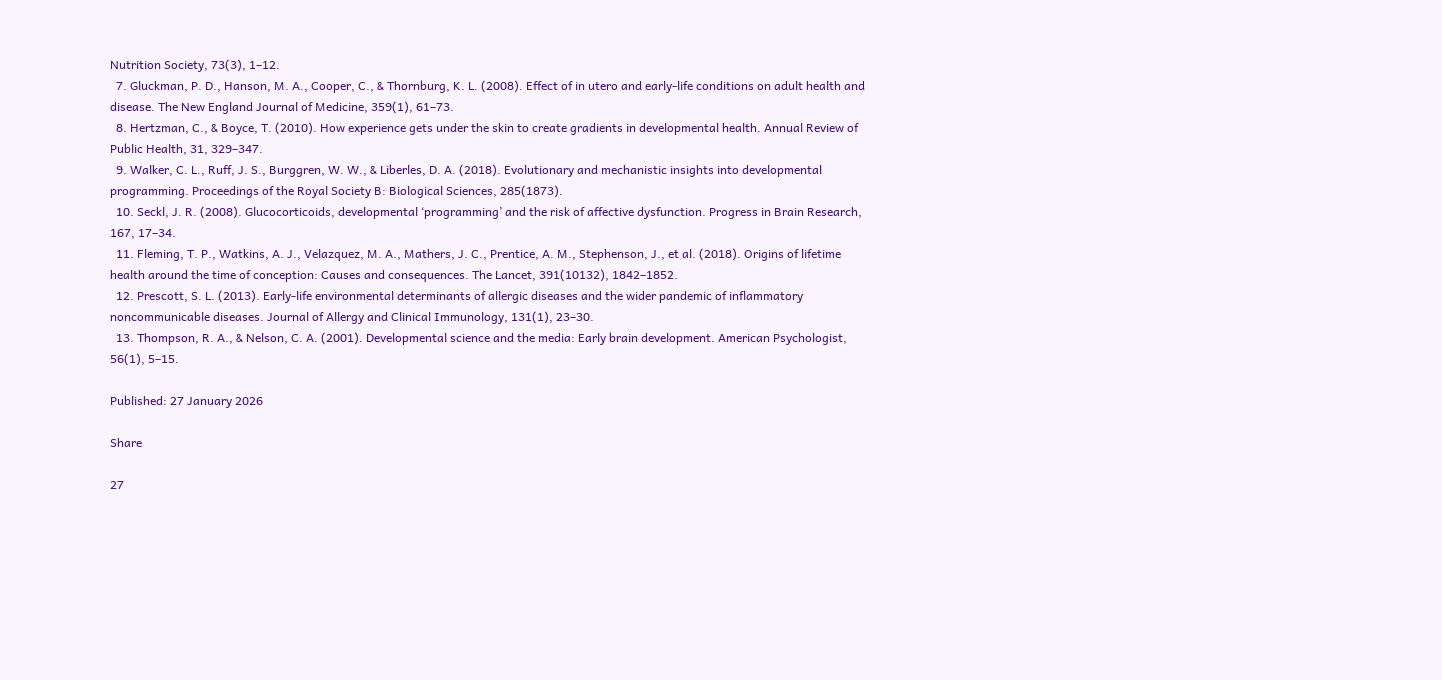Nutrition Society, 73(3), 1–12.
  7. Gluckman, P. D., Hanson, M. A., Cooper, C., & Thornburg, K. L. (2008). Effect of in utero and early-life conditions on adult health and disease. The New England Journal of Medicine, 359(1), 61–73.
  8. Hertzman, C., & Boyce, T. (2010). How experience gets under the skin to create gradients in developmental health. Annual Review of Public Health, 31, 329–347.
  9. Walker, C. L., Ruff, J. S., Burggren, W. W., & Liberles, D. A. (2018). Evolutionary and mechanistic insights into developmental programming. Proceedings of the Royal Society B: Biological Sciences, 285(1873).
  10. Seckl, J. R. (2008). Glucocorticoids, developmental ‘programming’ and the risk of affective dysfunction. Progress in Brain Research, 167, 17–34.
  11. Fleming, T. P., Watkins, A. J., Velazquez, M. A., Mathers, J. C., Prentice, A. M., Stephenson, J., et al. (2018). Origins of lifetime health around the time of conception: Causes and consequences. The Lancet, 391(10132), 1842–1852.
  12. Prescott, S. L. (2013). Early-life environmental determinants of allergic diseases and the wider pandemic of inflammatory noncommunicable diseases. Journal of Allergy and Clinical Immunology, 131(1), 23–30.
  13. Thompson, R. A., & Nelson, C. A. (2001). Developmental science and the media: Early brain development. American Psychologist, 56(1), 5–15.

Published: 27 January 2026

Share

27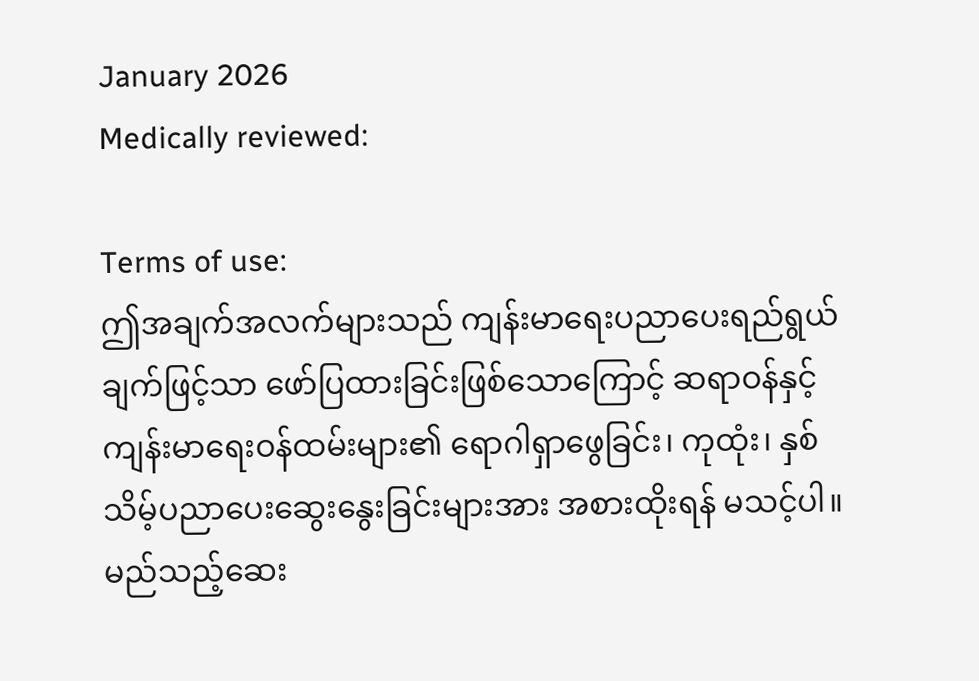January 2026
Medically reviewed:

Terms of use:
ဤအချက်အလက်များသည် ကျန်းမာရေးပညာပေးရည်ရွယ်ချက်ဖြင့်သာ ဖော်ပြထားခြင်းဖြစ်သောကြောင့် ဆရာဝန်နှင့် ကျန်းမာရေးဝန်ထမ်းများ၏ ရောဂါရှာဖွေခြင်း၊ ကုထုံး၊ နှစ်သိမ့်ပညာပေးဆွေးနွေးခြင်းများအား အစားထိုးရန် မသင့်ပါ။ မည်သည့်ဆေး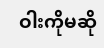ဝါးကိုမဆို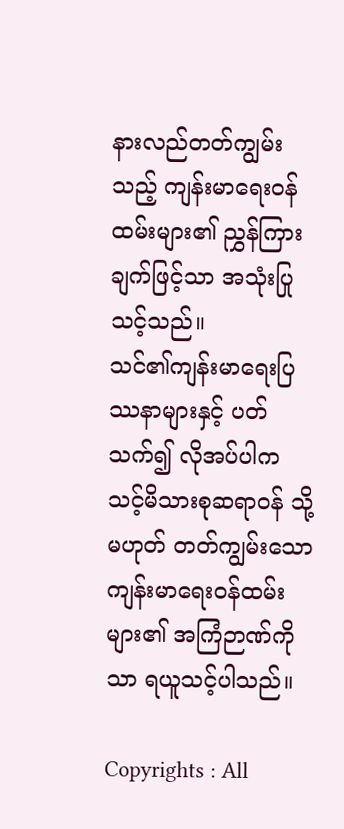နားလည်တတ်ကျွမ်းသည့် ကျန်းမာရေးဝန်ထမ်းများ၏ ညွှန်ကြားချက်ဖြင့်သာ အသုံးပြုသင့်သည်။
သင်၏ကျန်းမာရေးပြဿနာများနှင့် ပတ်သက်၍ လိုအပ်ပါက သင့်မိသားစုဆရာဝန် သို့မဟုတ် တတ်ကျွမ်းသော ကျန်းမာရေးဝန်ထမ်းများ၏ အကြံဉာဏ်ကိုသာ ရယူသင့်ပါသည်။

Copyrights : All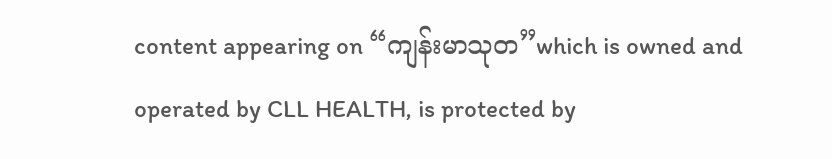content appearing on “ကျန်းမာသုတ”which is owned and operated by CLL HEALTH, is protected by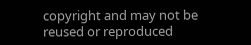copyright and may not be reused or reproduced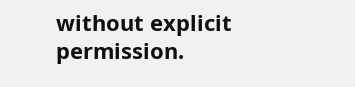without explicit permission.